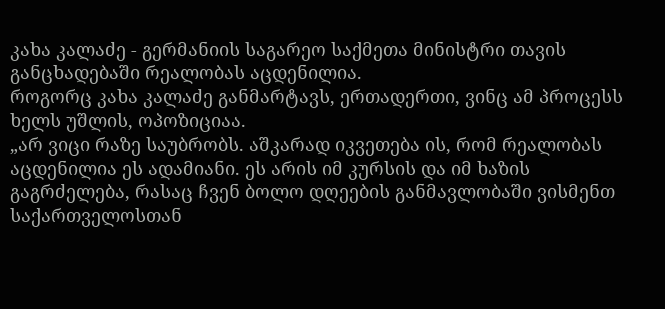კახა კალაძე - გერმანიის საგარეო საქმეთა მინისტრი თავის განცხადებაში რეალობას აცდენილია.
როგორც კახა კალაძე განმარტავს, ერთადერთი, ვინც ამ პროცესს ხელს უშლის, ოპოზიციაა.
„არ ვიცი რაზე საუბრობს. აშკარად იკვეთება ის, რომ რეალობას აცდენილია ეს ადამიანი. ეს არის იმ კურსის და იმ ხაზის გაგრძელება, რასაც ჩვენ ბოლო დღეების განმავლობაში ვისმენთ საქართველოსთან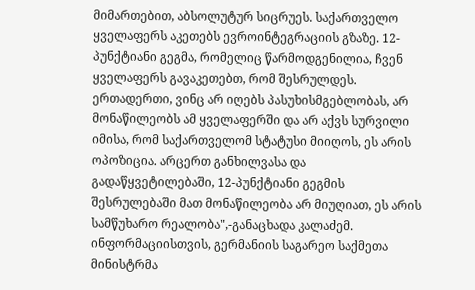მიმართებით, აბსოლუტურ სიცრუეს. საქართველო ყველაფერს აკეთებს ევროინტეგრაციის გზაზე. 12-პუნქტიანი გეგმა, რომელიც წარმოდგენილია, ჩვენ ყველაფერს გავაკეთებთ, რომ შესრულდეს. ერთადერთი, ვინც არ იღებს პასუხისმგებლობას, არ მონაწილეობს ამ ყველაფერში და არ აქვს სურვილი იმისა, რომ საქართველომ სტატუსი მიიღოს, ეს არის ოპოზიცია. არცერთ განხილვასა და გადაწყვეტილებაში, 12-პუნქტიანი გეგმის შესრულებაში მათ მონაწილეობა არ მიუღიათ, ეს არის სამწუხარო რეალობა",-განაცხადა კალაძემ.
ინფორმაციისთვის, გერმანიის საგარეო საქმეთა მინისტრმა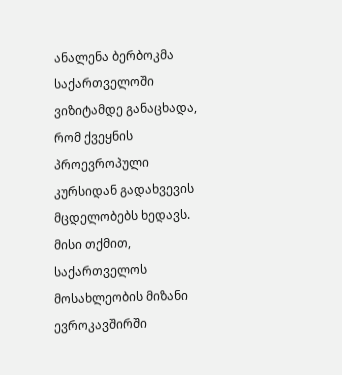ანალენა ბერბოკმა საქართველოში ვიზიტამდე განაცხადა, რომ ქვეყნის პროევროპული კურსიდან გადახვევის მცდელობებს ხედავს. მისი თქმით, საქართველოს მოსახლეობის მიზანი ევროკავშირში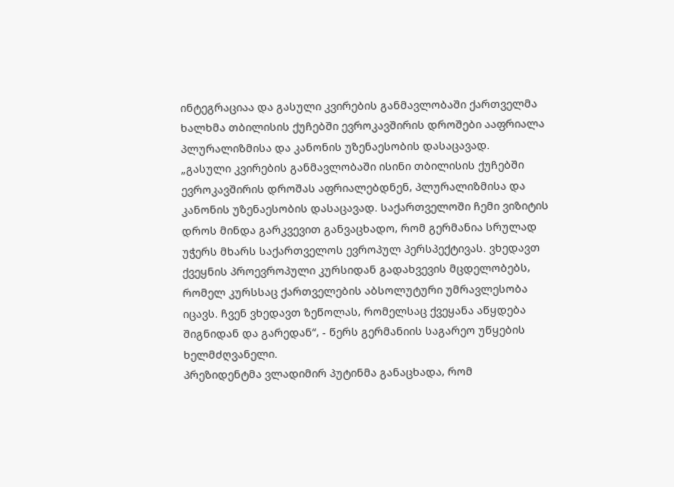ინტეგრაციაა და გასული კვირების განმავლობაში ქართველმა ხალხმა თბილისის ქუჩებში ევროკავშირის დროშები ააფრიალა პლურალიზმისა და კანონის უზენაესობის დასაცავად.
„გასული კვირების განმავლობაში ისინი თბილისის ქუჩებში ევროკავშირის დროშას აფრიალებდნენ, პლურალიზმისა და კანონის უზენაესობის დასაცავად. საქართველოში ჩემი ვიზიტის დროს მინდა გარკვევით განვაცხადო, რომ გერმანია სრულად უჭერს მხარს საქართველოს ევროპულ პერსპექტივას. ვხედავთ ქვეყნის პროევროპული კურსიდან გადახვევის მცდელობებს, რომელ კურსსაც ქართველების აბსოლუტური უმრავლესობა იცავს. ჩვენ ვხედავთ ზეწოლას, რომელსაც ქვეყანა აწყდება შიგნიდან და გარედან“, - წერს გერმანიის საგარეო უწყების ხელმძღვანელი.
პრეზიდენტმა ვლადიმირ პუტინმა განაცხადა, რომ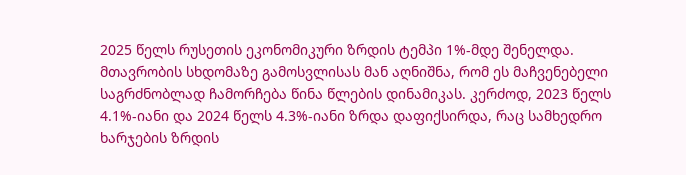2025 წელს რუსეთის ეკონომიკური ზრდის ტემპი 1%-მდე შენელდა.
მთავრობის სხდომაზე გამოსვლისას მან აღნიშნა, რომ ეს მაჩვენებელი საგრძნობლად ჩამორჩება წინა წლების დინამიკას. კერძოდ, 2023 წელს 4.1%-იანი და 2024 წელს 4.3%-იანი ზრდა დაფიქსირდა, რაც სამხედრო ხარჯების ზრდის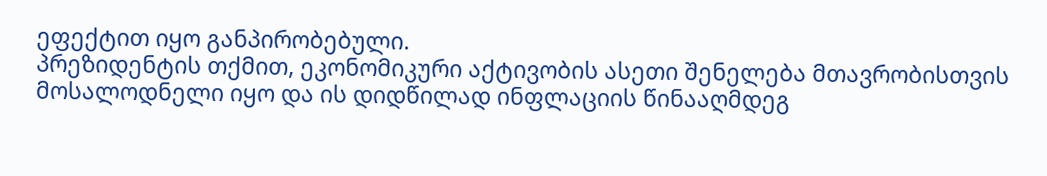ეფექტით იყო განპირობებული.
პრეზიდენტის თქმით, ეკონომიკური აქტივობის ასეთი შენელება მთავრობისთვის მოსალოდნელი იყო და ის დიდწილად ინფლაციის წინააღმდეგ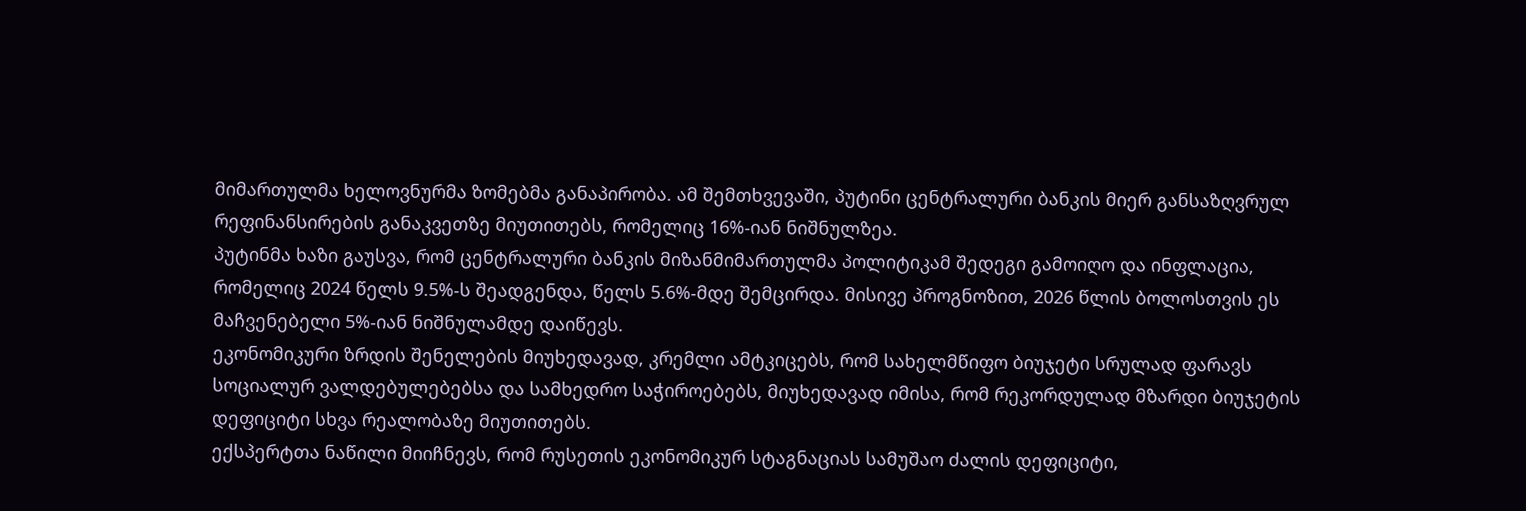მიმართულმა ხელოვნურმა ზომებმა განაპირობა. ამ შემთხვევაში, პუტინი ცენტრალური ბანკის მიერ განსაზღვრულ რეფინანსირების განაკვეთზე მიუთითებს, რომელიც 16%-იან ნიშნულზეა.
პუტინმა ხაზი გაუსვა, რომ ცენტრალური ბანკის მიზანმიმართულმა პოლიტიკამ შედეგი გამოიღო და ინფლაცია, რომელიც 2024 წელს 9.5%-ს შეადგენდა, წელს 5.6%-მდე შემცირდა. მისივე პროგნოზით, 2026 წლის ბოლოსთვის ეს მაჩვენებელი 5%-იან ნიშნულამდე დაიწევს.
ეკონომიკური ზრდის შენელების მიუხედავად, კრემლი ამტკიცებს, რომ სახელმწიფო ბიუჯეტი სრულად ფარავს სოციალურ ვალდებულებებსა და სამხედრო საჭიროებებს, მიუხედავად იმისა, რომ რეკორდულად მზარდი ბიუჯეტის დეფიციტი სხვა რეალობაზე მიუთითებს.
ექსპერტთა ნაწილი მიიჩნევს, რომ რუსეთის ეკონომიკურ სტაგნაციას სამუშაო ძალის დეფიციტი,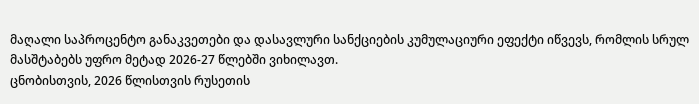მაღალი საპროცენტო განაკვეთები და დასავლური სანქციების კუმულაციური ეფექტი იწვევს, რომლის სრულ მასშტაბებს უფრო მეტად 2026-27 წლებში ვიხილავთ.
ცნობისთვის, 2026 წლისთვის რუსეთის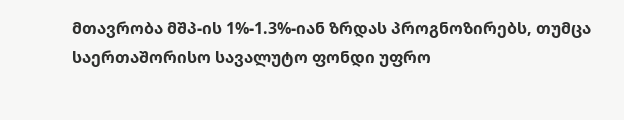მთავრობა მშპ-ის 1%-1.3%-იან ზრდას პროგნოზირებს, თუმცა საერთაშორისო სავალუტო ფონდი უფრო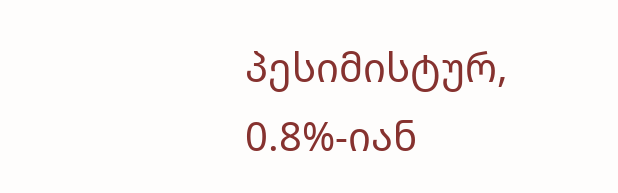პესიმისტურ, 0.8%-იან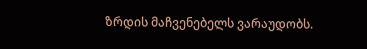ზრდის მაჩვენებელს ვარაუდობს.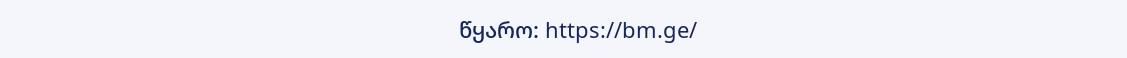წყარო: https://bm.ge/